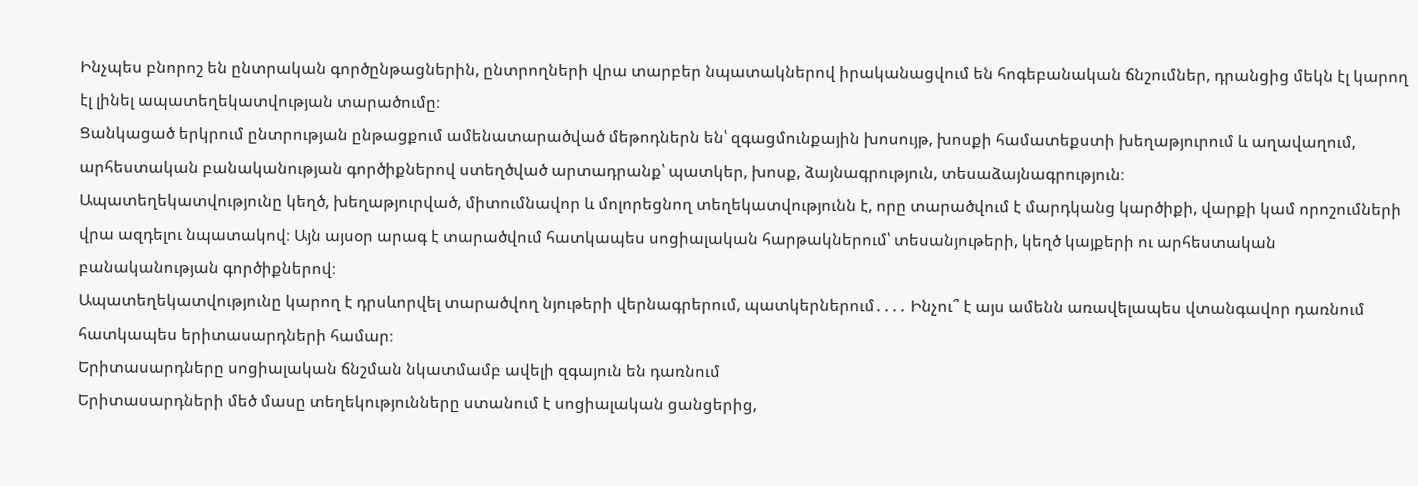Ինչպես բնորոշ են ընտրական գործընթացներին, ընտրողների վրա տարբեր նպատակներով իրականացվում են հոգեբանական ճնշումներ, դրանցից մեկն էլ կարող էլ լինել ապատեղեկատվության տարածումը։
Ցանկացած երկրում ընտրության ընթացքում ամենատարածված մեթոդներն են՝ զգացմունքային խոսույթ, խոսքի համատեքստի խեղաթյուրում և աղավաղում, արհեստական բանականության գործիքներով ստեղծված արտադրանք՝ պատկեր, խոսք, ձայնագրություն, տեսաձայնագրություն։
Ապատեղեկատվությունը կեղծ, խեղաթյուրված, միտումնավոր և մոլորեցնող տեղեկատվությունն է, որը տարածվում է մարդկանց կարծիքի, վարքի կամ որոշումների վրա ազդելու նպատակով։ Այն այսօր արագ է տարածվում հատկապես սոցիալական հարթակներում՝ տեսանյութերի, կեղծ կայքերի ու արհեստական բանականության գործիքներով։
Ապատեղեկատվությունը կարող է դրսևորվել տարածվող նյութերի վերնագրերում, պատկերներում․․․․ Ինչու՞ է այս ամենն առավելապես վտանգավոր դառնում հատկապես երիտասարդների համար։
Երիտասարդները սոցիալական ճնշման նկատմամբ ավելի զգայուն են դառնում
Երիտասարդների մեծ մասը տեղեկությունները ստանում է սոցիալական ցանցերից,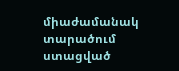միաժամանակ տարածում ստացված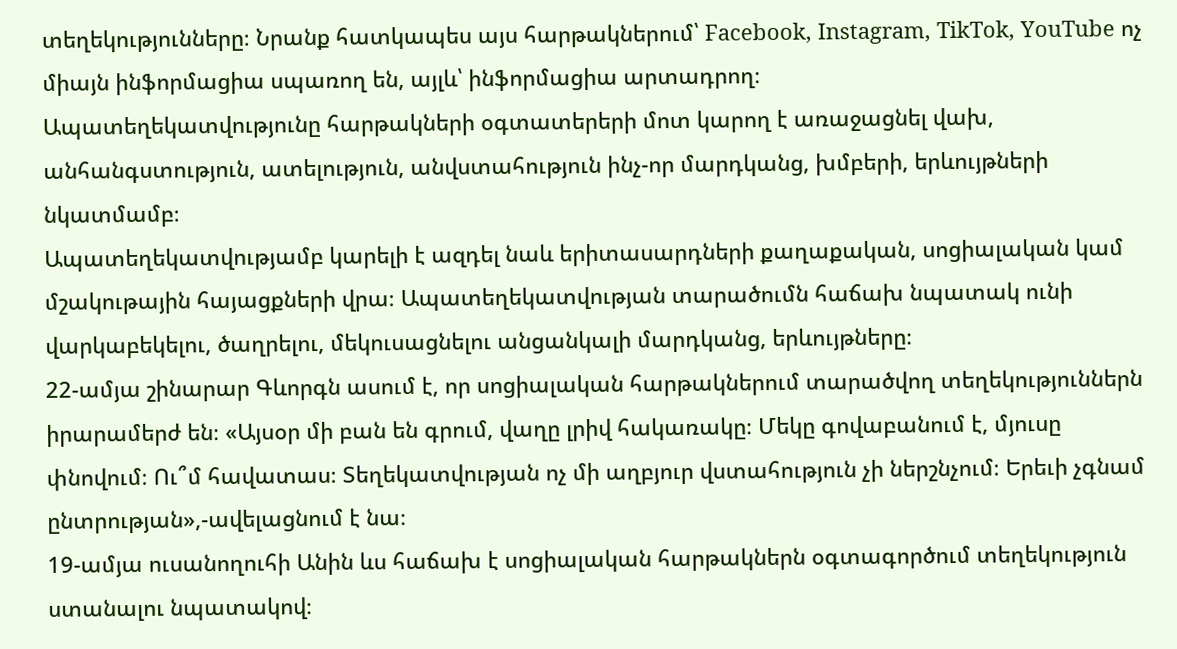տեղեկությունները։ Նրանք հատկապես այս հարթակներում՝ Facebook, Instagram, TikTok, YouTube ոչ միայն ինֆորմացիա սպառող են, այլև՝ ինֆորմացիա արտադրող։
Ապատեղեկատվությունը հարթակների օգտատերերի մոտ կարող է առաջացնել վախ, անհանգստություն, ատելություն, անվստահություն ինչ-որ մարդկանց, խմբերի, երևույթների նկատմամբ։
Ապատեղեկատվությամբ կարելի է ազդել նաև երիտասարդների քաղաքական, սոցիալական կամ մշակութային հայացքների վրա։ Ապատեղեկատվության տարածումն հաճախ նպատակ ունի վարկաբեկելու, ծաղրելու, մեկուսացնելու անցանկալի մարդկանց, երևույթները։
22-ամյա շինարար Գևորգն ասում է, որ սոցիալական հարթակներում տարածվող տեղեկություններն իրարամերժ են։ «Այսօր մի բան են գրում, վաղը լրիվ հակառակը։ Մեկը գովաբանում է, մյուսը փնովում։ Ու՞մ հավատաս։ Տեղեկատվության ոչ մի աղբյուր վստահություն չի ներշնչում։ Երեւի չգնամ ընտրության»,-ավելացնում է նա։
19-ամյա ուսանողուհի Անին ևս հաճախ է սոցիալական հարթակներն օգտագործում տեղեկություն ստանալու նպատակով։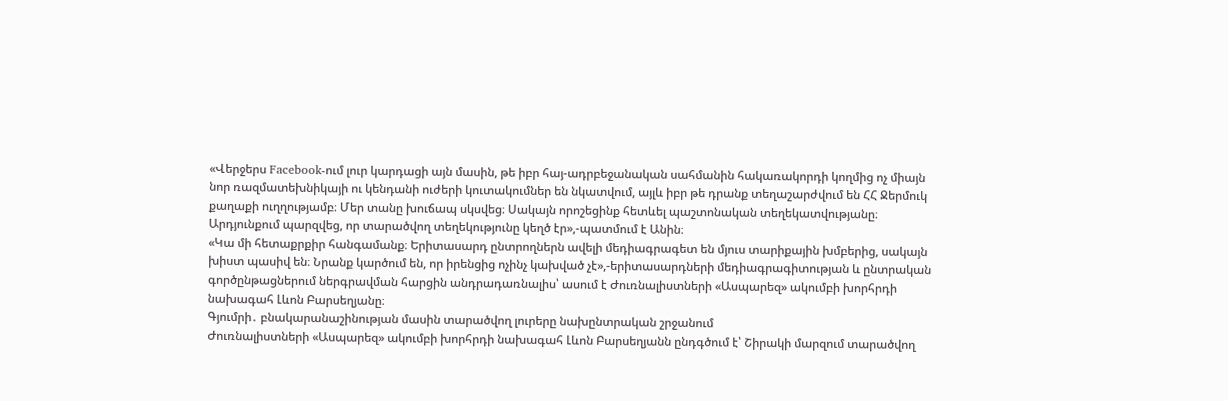«Վերջերս Facebook-ում լուր կարդացի այն մասին, թե իբր հայ-ադրբեջանական սահմանին հակառակորդի կողմից ոչ միայն նոր ռազմատեխնիկայի ու կենդանի ուժերի կուտակումներ են նկատվում, այլև իբր թե դրանք տեղաշարժվում են ՀՀ Ջերմուկ քաղաքի ուղղությամբ։ Մեր տանը խուճապ սկսվեց։ Սակայն որոշեցինք հետևել պաշտոնական տեղեկատվությանը։ Արդյունքում պարզվեց, որ տարածվող տեղեկությունը կեղծ էր»,-պատմում է Անին։
«Կա մի հետաքրքիր հանգամանք։ Երիտասարդ ընտրողներն ավելի մեդիագրագետ են մյուս տարիքային խմբերից, սակայն խիստ պասիվ են։ Նրանք կարծում են, որ իրենցից ոչինչ կախված չէ»,-երիտասարդների մեդիագրագիտության և ընտրական գործընթացներում ներգրավման հարցին անդրադառնալիս՝ ասում է Ժուռնալիստների «Ասպարեզ» ակումբի խորհրդի նախագահ Լևոն Բարսեղյանը։
Գյումրի․ բնակարանաշինության մասին տարածվող լուրերը նախընտրական շրջանում
Ժուռնալիստների «Ասպարեզ» ակումբի խորհրդի նախագահ Լևոն Բարսեղյանն ընդգծում է՝ Շիրակի մարզում տարածվող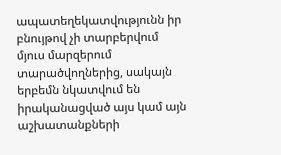ապատեղեկատվությունն իր բնույթով չի տարբերվում մյուս մարզերում տարածվողներից, սակայն երբեմն նկատվում են իրականացված այս կամ այն աշխատանքների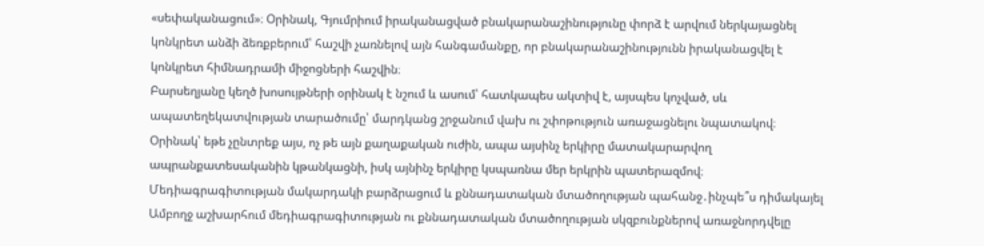«սեփականացում»։ Օրինակ, Գյումրիում իրականացված բնակարանաշինությունը փորձ է արվում ներկայացնել կոնկրետ անձի ձեռքբերում՝ հաշվի չառնելով այն հանգամանքը, որ բնակարանաշինությունն իրականացվել է կոնկրետ հիմնադրամի միջոցների հաշվին։
Բարսեղյանը կեղծ խոսույթների օրինակ է նշում և ասում՝ հատկապես ակտիվ է, այսպես կոչված, սև ապատեղեկատվության տարածումը՝ մարդկանց շրջանում վախ ու շփոթություն առաջացնելու նպատակով։ Օրինակ՝ եթե չընտրեք այս, ոչ թե այն քաղաքական ուժին, ապա այսինչ երկիրը մատակարարվող ապրանքատեսականին կթանկացնի, իսկ այնինչ երկիրը կսպառնա մեր երկրին պատերազմով։
Մեդիագրագիտության մակարդակի բարձրացում և քննադատական մտածողության պահանջ․ինչպե՞ս դիմակայել
Ամբողջ աշխարհում մեդիագրագիտության ու քննադատական մտածողության սկզբունքներով առաջնորդվելը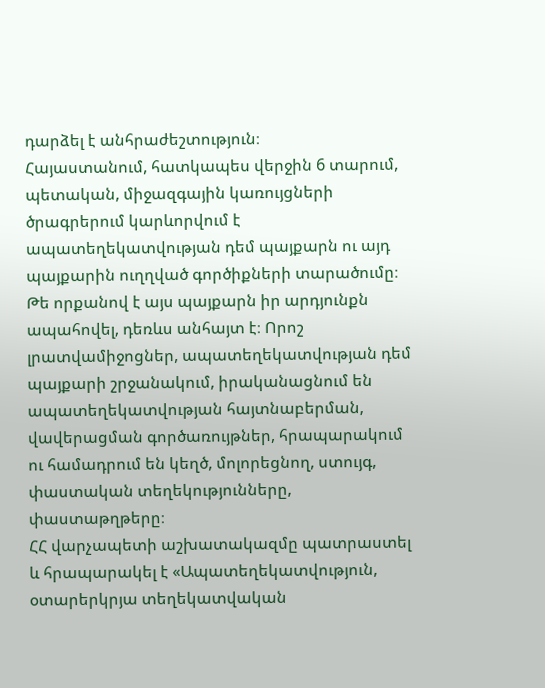դարձել է անհրաժեշտություն։
Հայաստանում, հատկապես վերջին 6 տարում, պետական, միջազգային կառույցների ծրագրերում կարևորվում է ապատեղեկատվության դեմ պայքարն ու այդ պայքարին ուղղված գործիքների տարածումը։ Թե որքանով է այս պայքարն իր արդյունքն ապահովել, դեռևս անհայտ է։ Որոշ լրատվամիջոցներ, ապատեղեկատվության դեմ պայքարի շրջանակում, իրականացնում են ապատեղեկատվության հայտնաբերման, վավերացման գործառույթներ, հրապարակում ու համադրում են կեղծ, մոլորեցնող, ստույգ, փաստական տեղեկությունները, փաստաթղթերը։
ՀՀ վարչապետի աշխատակազմը պատրաստել և հրապարակել է «Ապատեղեկատվություն, օտարերկրյա տեղեկատվական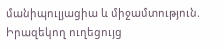մանիպուլյացիա և միջամտություն. Իրազեկող ուղեցույց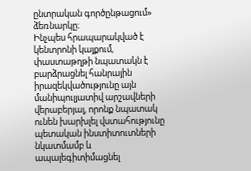ընտրական գործընթացում» ձեռնարկը։
Ինչպես հրապարակված է կենտրոնի կայքում, փաստաթղթի նպատակն է բարձրացնել հանրային իրազեկվածությունը այն մանիպուլյատիվ արշավների վերաբերյալ, որոնք նպատակ ունեն խարխլել վստահությունը պետական ինստիտուտների նկատմամբ և ապալեգիտիմացնել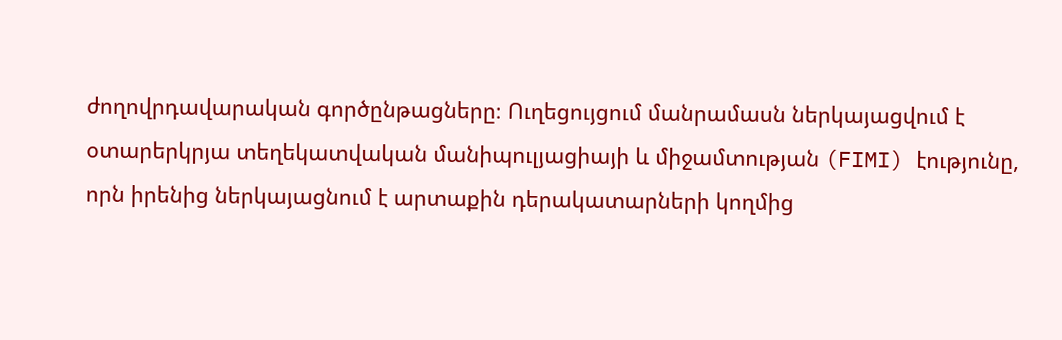ժողովրդավարական գործընթացները։ Ուղեցույցում մանրամասն ներկայացվում է օտարերկրյա տեղեկատվական մանիպուլյացիայի և միջամտության (FIMI) էությունը, որն իրենից ներկայացնում է արտաքին դերակատարների կողմից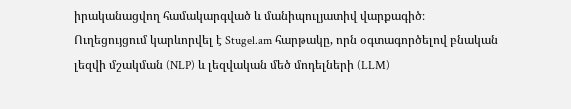իրականացվող համակարգված և մանիպուլյատիվ վարքագիծ։
Ուղեցույցում կարևորվել է Stugel.am հարթակը, որն օգտագործելով բնական լեզվի մշակման (NLP) և լեզվական մեծ մոդելների (LLM)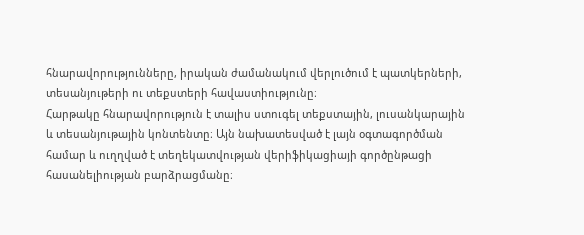հնարավորությունները, իրական ժամանակում վերլուծում է պատկերների, տեսանյութերի ու տեքստերի հավաստիությունը։
Հարթակը հնարավորություն է տալիս ստուգել տեքստային, լուսանկարային և տեսանյութային կոնտենտը։ Այն նախատեսված է լայն օգտագործման համար և ուղղված է տեղեկատվության վերիֆիկացիայի գործընթացի հասանելիության բարձրացմանը։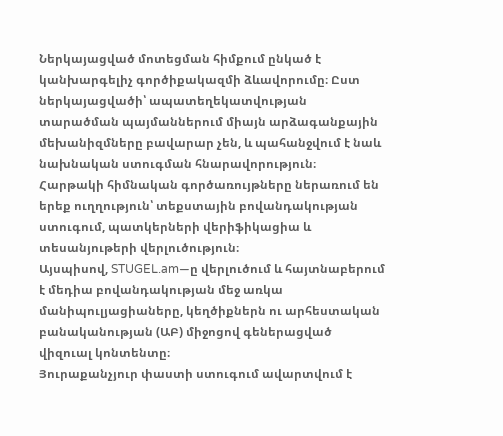Ներկայացված մոտեցման հիմքում ընկած է կանխարգելիչ գործիքակազմի ձևավորումը։ Ըստ ներկայացվածի՝ ապատեղեկատվության տարածման պայմաններում միայն արձագանքային մեխանիզմները բավարար չեն, և պահանջվում է նաև նախնական ստուգման հնարավորություն։
Հարթակի հիմնական գործառույթները ներառում են երեք ուղղություն՝ տեքստային բովանդակության ստուգում, պատկերների վերիֆիկացիա և տեսանյութերի վերլուծություն։
Այսպիսով, STUGEL.am—ը վերլուծում և հայտնաբերում է մեդիա բովանդակության մեջ առկա մանիպուլյացիաները, կեղծիքներն ու արհեստական բանականության (ԱԲ) միջոցով գեներացված վիզուալ կոնտենտը։
Յուրաքանչյուր փաստի ստուգում ավարտվում է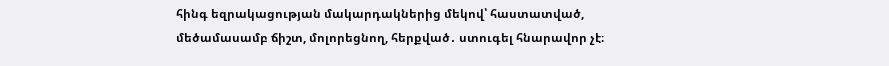հինգ եզրակացության մակարդակներից մեկով՝ հաստատված, մեծամասամբ ճիշտ, մոլորեցնող, հերքված․ ստուգել հնարավոր չէ։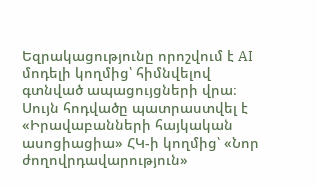Եզրակացությունը որոշվում է AI մոդելի կողմից՝ հիմնվելով գտնված ապացույցների վրա։
Սույն հոդվածը պատրաստվել է «Իրավաբանների հայկական ասոցիացիա» ՀԿ-ի կողմից՝ «Նոր ժողովրդավարություն»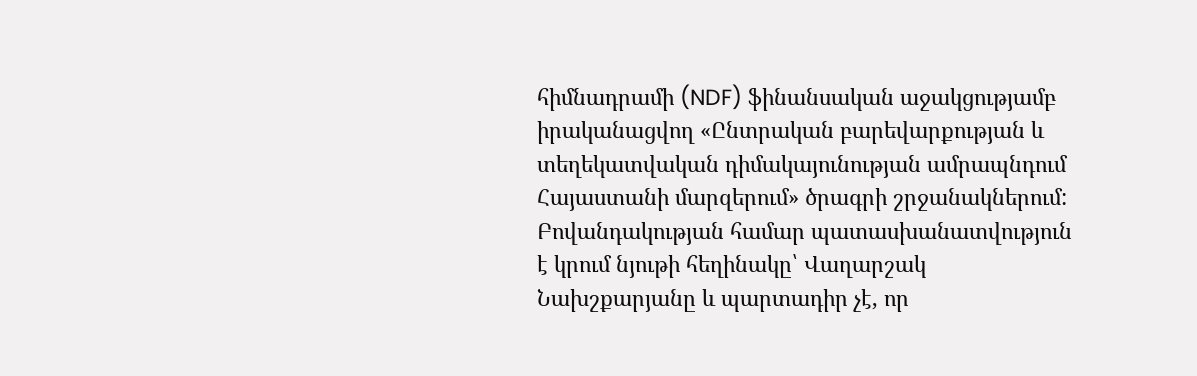հիմնադրամի (NDF) ֆինանսական աջակցությամբ իրականացվող «Ընտրական բարեվարքության և տեղեկատվական դիմակայունության ամրապնդում Հայաստանի մարզերում» ծրագրի շրջանակներում: Բովանդակության համար պատասխանատվություն է կրում նյութի հեղինակը՝ Վաղարշակ Նախշքարյանը և պարտադիր չէ, որ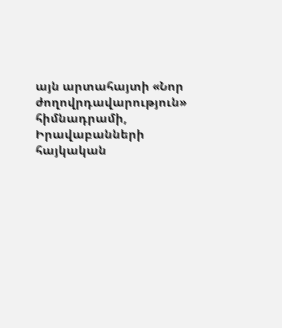այն արտահայտի «Նոր ժողովրդավարություն» հիմնադրամի, Իրավաբանների հայկական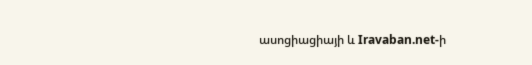ասոցիացիայի և Iravaban.net-ի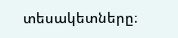տեսակետները։